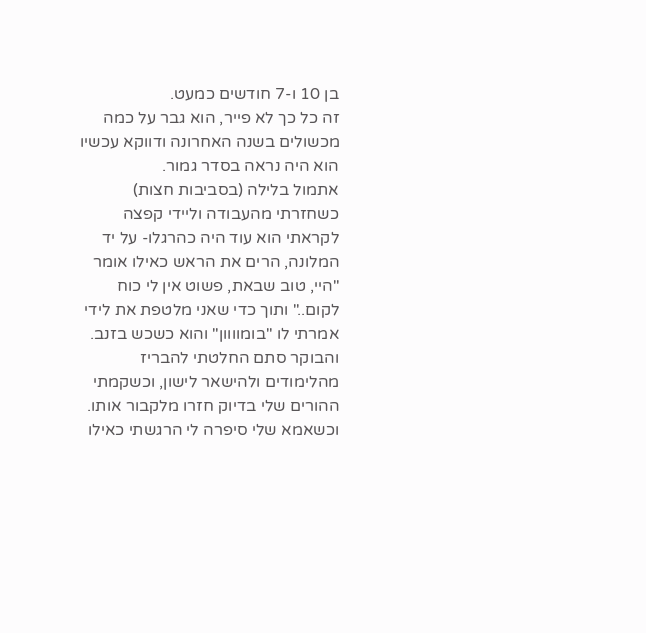בן 10 ו-7 חודשים כמעט.
זה כל כך לא פייר, הוא גבר על כמה מכשולים בשנה האחרונה ודווקא עכשיו הוא היה נראה בסדר גמור.
אתמול בלילה (בסביבות חצות) כשחזרתי מהעבודה וליידי קפצה לקראתי הוא עוד היה כהרגלו- על יד המלונה, הרים את הראש כאילו אומר "היי, טוב שבאת, פשוט אין לי כוח לקום.." ותוך כדי שאני מלטפת את לידי אמרתי לו "בומוווון" והוא כשכש בזנב.
והבוקר סתם החלטתי להבריז מהלימודים ולהישאר לישון, וכשקמתי ההורים שלי בדיוק חזרו מלקבור אותו. וכשאמא שלי סיפרה לי הרגשתי כאילו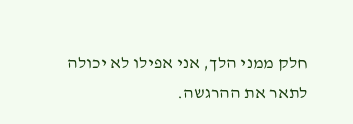חלק ממני הלך, אני אפילו לא יכולה לתאר את ההרגשה.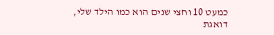כמעט 10 וחצי שנים הוא כמו הילד שלי, דואגת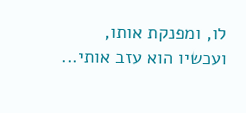לו, ומפנקת אותו, ועכשיו הוא עזב אותי...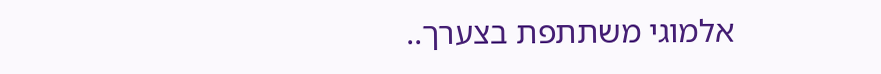אלמוגי משתתפת בצערך..